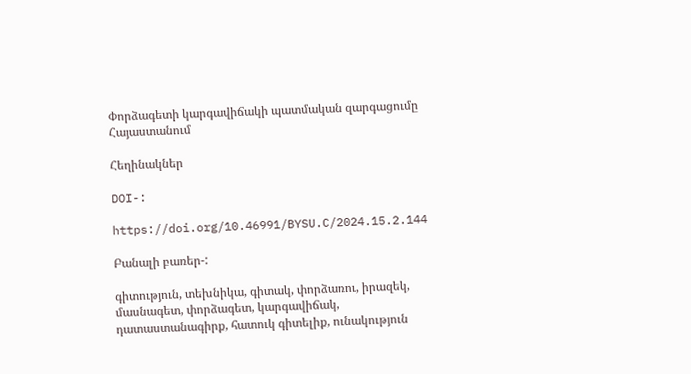Փորձագետի կարգավիճակի պատմական զարգացումը Հայաստանում

Հեղինակներ

DOI-:

https://doi.org/10.46991/BYSU.C/2024.15.2.144

Բանալի բառեր-:

գիտություն, տեխնիկա, գիտակ, փորձառու, իրազեկ, մասնագետ, փորձագետ, կարգավիճակ, դատաստանագիրք, հատուկ գիտելիք, ունակություն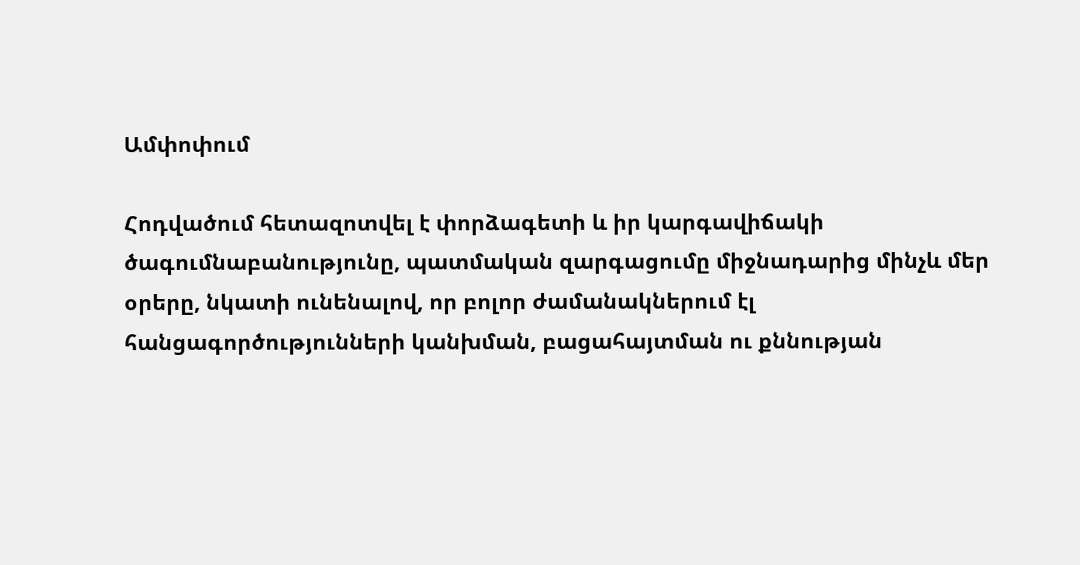Ամփոփում

Հոդվածում հետազոտվել է փորձագետի և իր կարգավիճակի ծագումնաբանությունը, պատմական զարգացումը միջնադարից մինչև մեր օրերը, նկատի ունենալով, որ բոլոր ժամանակներում էլ հանցագործությունների կանխման, բացահայտման ու քննության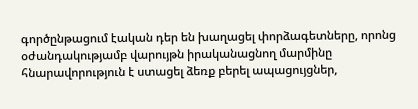գործընթացում էական դեր են խաղացել փորձագետները, որոնց օժանդակությամբ վարույթն իրականացնող մարմինը հնարավորություն է ստացել ձեռք բերել ապացույցներ,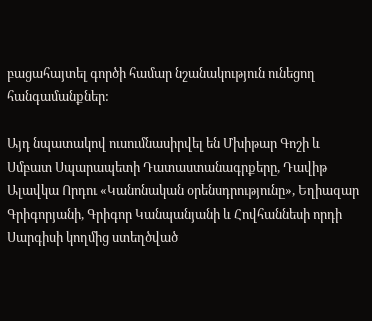բացահայտել գործի համար նշանակություն ունեցող հանգամանքներ:

Այդ նպատակով ուսումնասիրվել են Մխիթար Գոշի և Սմբատ Սպարապետի Դատաստանագրքերը, Դավիթ Ալավկա Որդու «Կանոնական օրենսդրությունը», Եղիազար Գրիգորյանի, Գրիգոր Կանպանյանի և Հովհաննեսի որդի Սարգիսի կողմից ստեղծված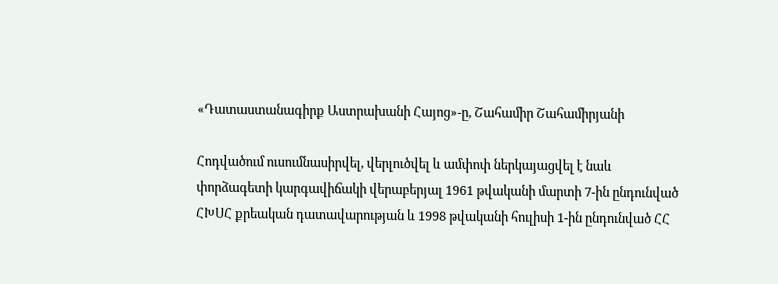«Դատաստանագիրք Աստրախանի Հայոց»-ը, Շահամիր Շահամիրյանի

Հոդվածում ուսումնասիրվել, վերլուծվել և ամփոփ ներկայացվել է նաև փորձագետի կարգավիճակի վերաբերյալ 1961 թվականի մարտի 7-ին ընդունված ՀԽՍՀ քրեական դատավարության և 1998 թվականի հուլիսի 1-ին ընդունված ՀՀ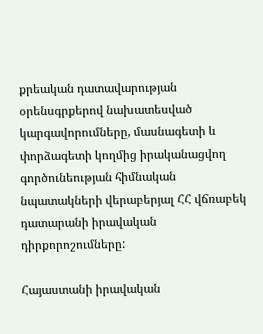քրեական դատավարության օրենսգրքերով նախատեսված կարգավորումները, մասնագետի և փորձագետի կողմից իրականացվող գործունեության հիմնական նպատակների վերաբերյալ ՀՀ վճռաբեկ դատարանի իրավական դիրքորոշումները:

Հայաստանի իրավական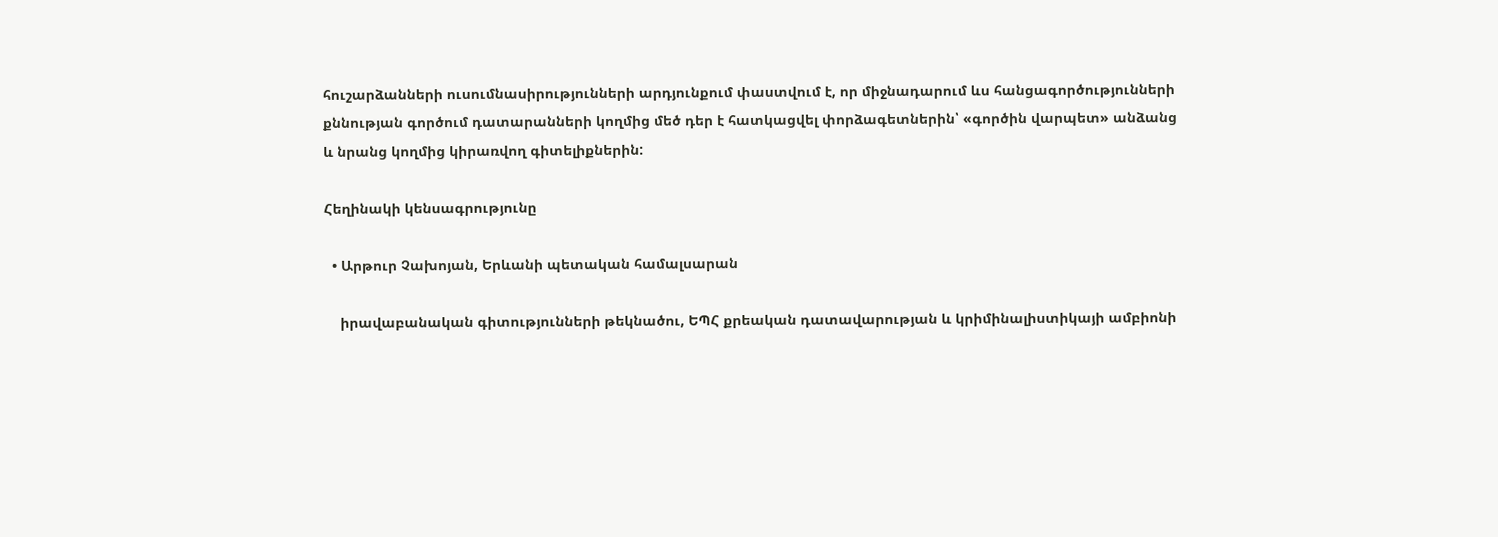հուշարձանների ուսումնասիրությունների արդյունքում փաստվում է, որ միջնադարում ևս հանցագործությունների քննության գործում դատարանների կողմից մեծ դեր է հատկացվել փորձագետներին՝ «գործին վարպետ» անձանց և նրանց կողմից կիրառվող գիտելիքներին:

Հեղինակի կենսագրությունը

  • Արթուր Չախոյան, Երևանի պետական համալսարան

    իրավաբանական գիտությունների թեկնածու, ԵՊՀ քրեական դատավարության և կրիմինալիստիկայի ամբիոնի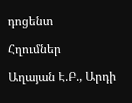դոցենտ

Հղումներ

Աղայան Է.Բ., Արդի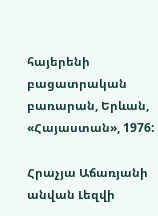հայերենի բացատրական բառարան, Երևան, «Հայաստան», 1976:

Հրաչյա Աճառյանի անվան Լեզվի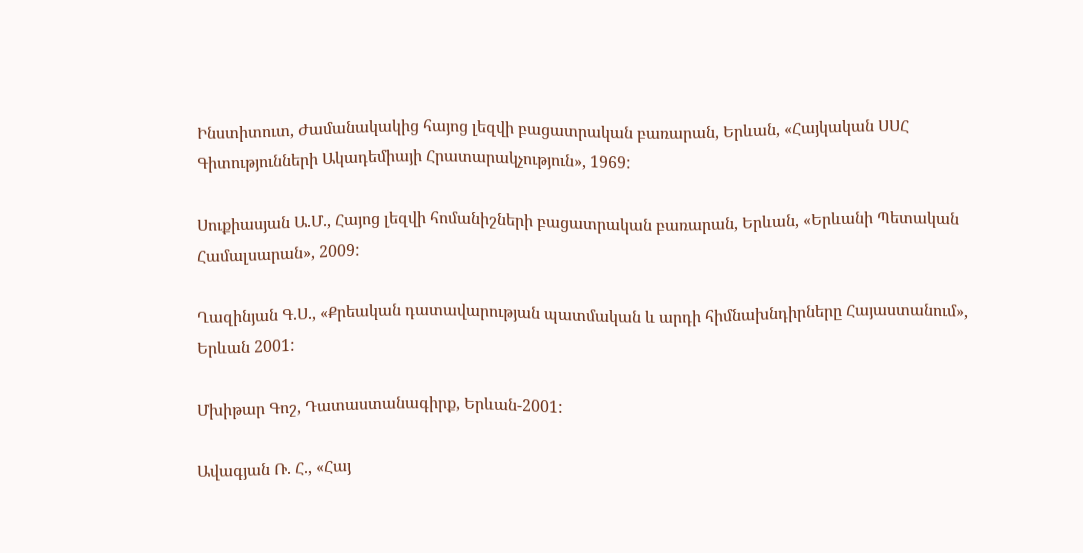Ինստիտուտ, Ժամանակակից հայոց լեզվի բացատրական բառարան, Երևան, «Հայկական ՍՍՀ Գիտությունների Ակադեմիայի Հրատարակչություն», 1969:

Սուքիասյան Ա.Մ., Հայոց լեզվի հոմանիշների բացատրական բառարան, Երևան, «Երևանի Պետական Համալսարան», 2009:

Ղազինյան Գ.Ս., «Քրեական դատավարության պատմական և արդի հիմնախնդիրները Հայաստանում», Երևան 2001:

Մխիթար Գոշ, Դատաստանագիրք, Երևան-2001:

Ավագյան Ռ. Հ., «Հայ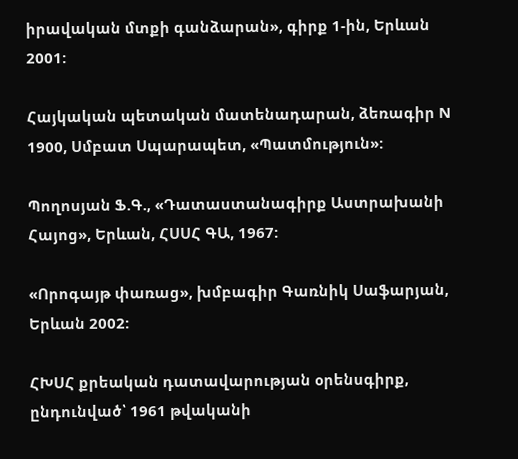իրավական մտքի գանձարան», գիրք 1-ին, Երևան 2001:

Հայկական պետական մատենադարան, ձեռագիր N 1900, Սմբատ Սպարապետ, «Պատմություն»:

Պողոսյան Ֆ.Գ., «Դատաստանագիրք Աստրախանի Հայոց», Երևան, ՀՍՍՀ ԳԱ, 1967:

«Որոգայթ փառաց», խմբագիր Գառնիկ Սաֆարյան, Երևան 2002:

ՀԽՍՀ քրեական դատավարության օրենսգիրք, ընդունված՝ 1961 թվականի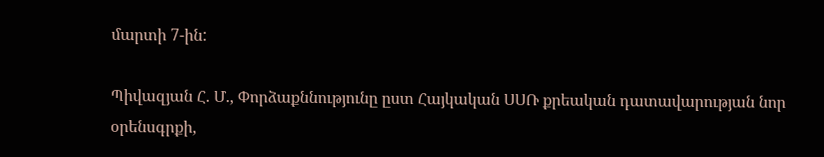մարտի 7-ին:

Պիվազյան Հ. Մ., Փորձաքննությունը ըստ Հայկական ՍՍՌ քրեական դատավարության նոր օրենսգրքի,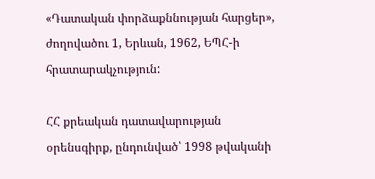«Դատական փորձաքննության հարցեր», ժողովածու 1, Երևան, 1962, ԵՊՀ-ի հրատարակչություն:

ՀՀ քրեական դատավարության օրենսգիրք, ընդունված՝ 1998 թվականի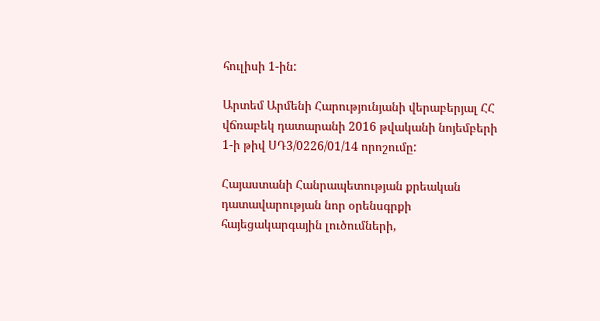հուլիսի 1-ին:

Արտեմ Արմենի Հարությունյանի վերաբերյալ ՀՀ վճռաբեկ դատարանի 2016 թվականի նոյեմբերի 1-ի թիվ ՍԴ3/0226/01/14 որոշումը:

Հայաստանի Հանրապետության քրեական դատավարության նոր օրենսգրքի հայեցակարգային լուծումների,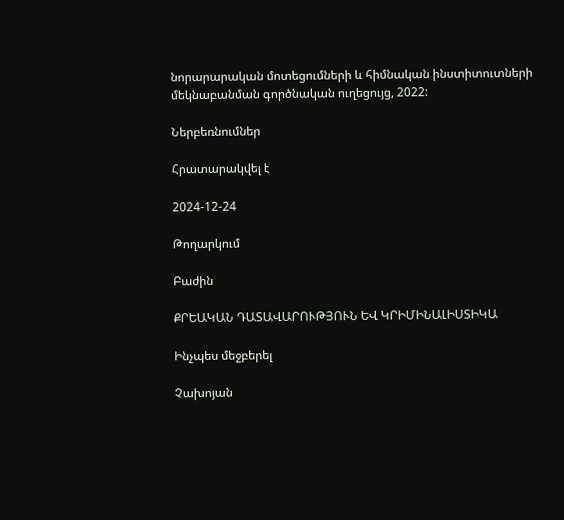նորարարական մոտեցումների և հիմնական ինստիտուտների մեկնաբանման գործնական ուղեցույց, 2022:

Ներբեռնումներ

Հրատարակվել է

2024-12-24

Թողարկում

Բաժին

ՔՐԵԱԿԱՆ ԴԱՏԱՎԱՐՈՒԹՅՈՒՆ ԵՎ ԿՐԻՄԻՆԱԼԻՍՏԻԿԱ

Ինչպես մեջբերել

Չախոյան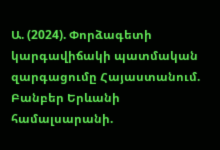Ա. (2024). Փորձագետի կարգավիճակի պատմական զարգացումը Հայաստանում. Բանբեր Երևանի համալսարանի.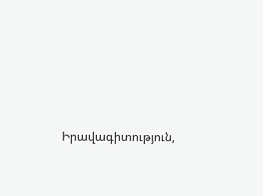Իրավագիտություն,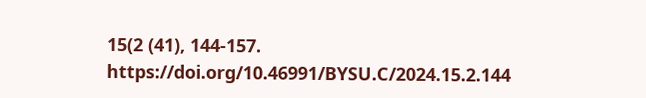15(2 (41), 144-157. https://doi.org/10.46991/BYSU.C/2024.15.2.144